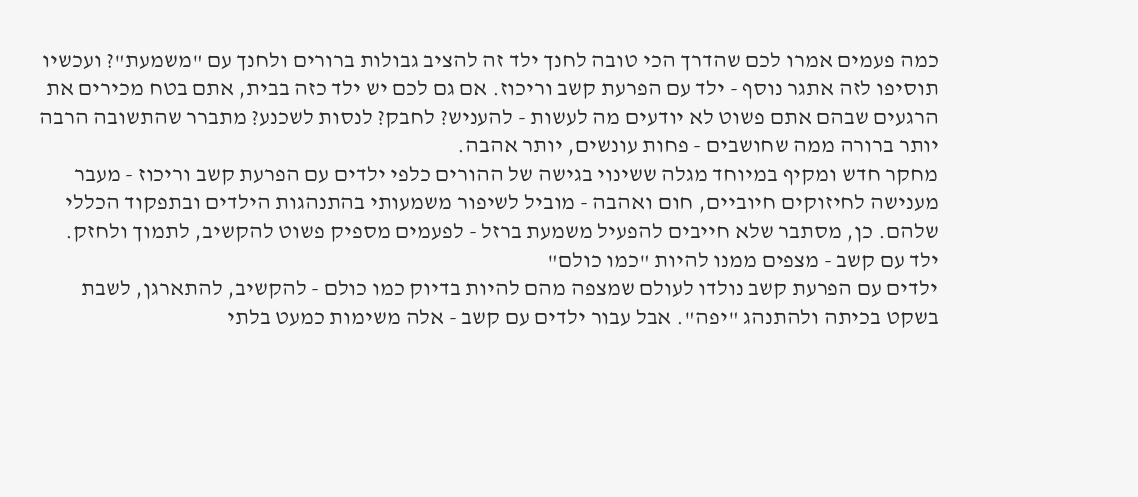כמה פעמים אמרו לכם שהדרך הכי טובה לחנך ילד זה להציב גבולות ברורים ולחנך עם "משמעת"? ועכשיו תוסיפו לזה אתגר נוסף - ילד עם הפרעת קשב וריכוז. אם גם לכם יש ילד כזה בבית, אתם בטח מכירים את הרגעים שבהם אתם פשוט לא יודעים מה לעשות - להעניש? לחבק? לנסות לשכנע? מתברר שהתשובה הרבה יותר ברורה ממה שחושבים - פחות עונשים, יותר אהבה.
מחקר חדש ומקיף במיוחד מגלה ששינוי בגישה של ההורים כלפי ילדים עם הפרעת קשב וריכוז - מעבר מענישה לחיזוקים חיוביים, חום ואהבה - מוביל לשיפור משמעותי בהתנהגות הילדים ובתפקוד הכללי שלהם. כן, מסתבר שלא חייבים להפעיל משמעת ברזל - לפעמים מספיק פשוט להקשיב, לתמוך ולחזק.
ילד עם קשב - מצפים ממנו להיות "כמו כולם"
ילדים עם הפרעת קשב נולדו לעולם שמצפה מהם להיות בדיוק כמו כולם - להקשיב, להתארגן, לשבת בשקט בכיתה ולהתנהג "יפה". אבל עבור ילדים עם קשב - אלה משימות כמעט בלתי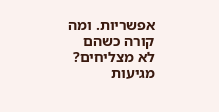אפשריות. ומה קורה כשהם לא מצליחים? מגיעות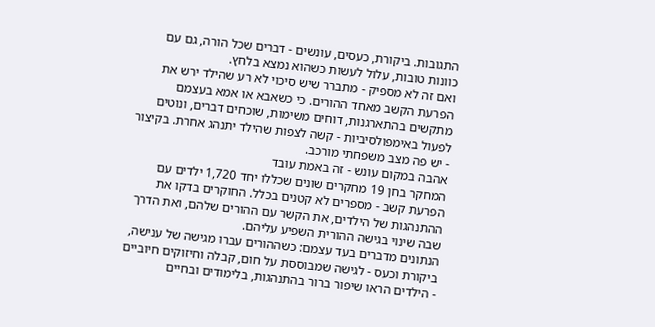התגובות. ביקורת, כעסים, עונשים - דברים שכל הורה, גם עם כוונות טובות, עלול לעשות כשהוא נמצא בלחץ.
ואם זה לא מספיק - מתברר שיש סיכוי לא רע שהילד ירש את הפרעת הקשב מאחד ההורים. כי כשאבא או אמא בעצמם מתקשים בהתארגנות, דוחים משימות, שוכחים דברים, ונוטים לפעול באימפולסיביות - קשה לצפות שהילד יתנהג אחרת. בקיצור - יש פה מצב משפחתי מורכב.
אהבה במקום עונש - זה באמת עובד
המחקר בחן 19 מחקרים שונים שכללו יחד 1,720 ילדים עם הפרעת קשב - מספרים לא קטנים בכלל. החוקרים בדקו את ההתנהגות של הילדים, את הקשר עם ההורים שלהם, ואת הדרך שבה שינוי בגישה ההורית השפיע עליהם.
הנתונים מדברים בעד עצמם: כשההורים עברו מגישה של ענישה, ביקורת וכעס - לגישה שמבוססת על חום, קבלה וחיזוקים חיוביים - הילדים הראו שיפור ברור בהתנהגות, בלימודים ובחיים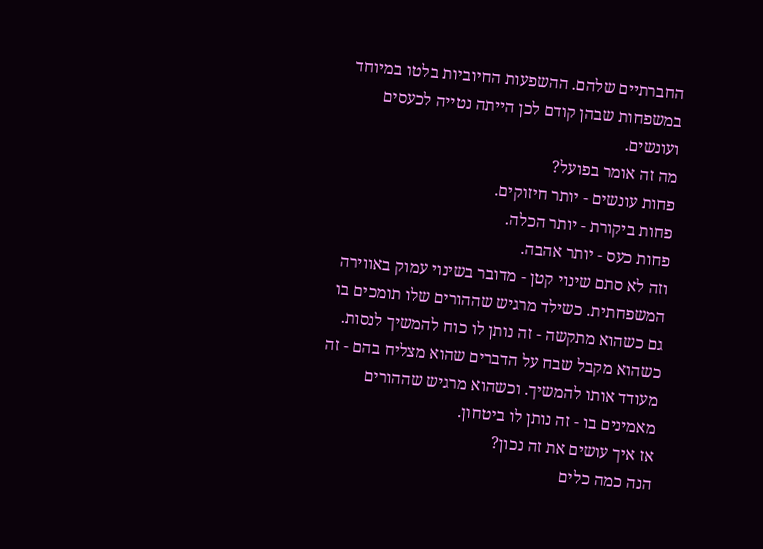החברתיים שלהם. ההשפעות החיוביות בלטו במיוחד במשפחות שבהן קודם לכן הייתה נטייה לכעסים ועונשים.
מה זה אומר בפועל?
פחות עונשים - יותר חיזוקים.
פחות ביקורת - יותר הכלה.
פחות כעס - יותר אהבה.
וזה לא סתם שינוי קטן - מדובר בשינוי עמוק באווירה המשפחתית. כשילד מרגיש שההורים שלו תומכים בו גם כשהוא מתקשה - זה נותן לו כוח להמשיך לנסות. כשהוא מקבל שבח על הדברים שהוא מצליח בהם - זה מעודד אותו להמשיך. וכשהוא מרגיש שההורים מאמינים בו - זה נותן לו ביטחון.
אז איך עושים את זה נכון?
הנה כמה כלים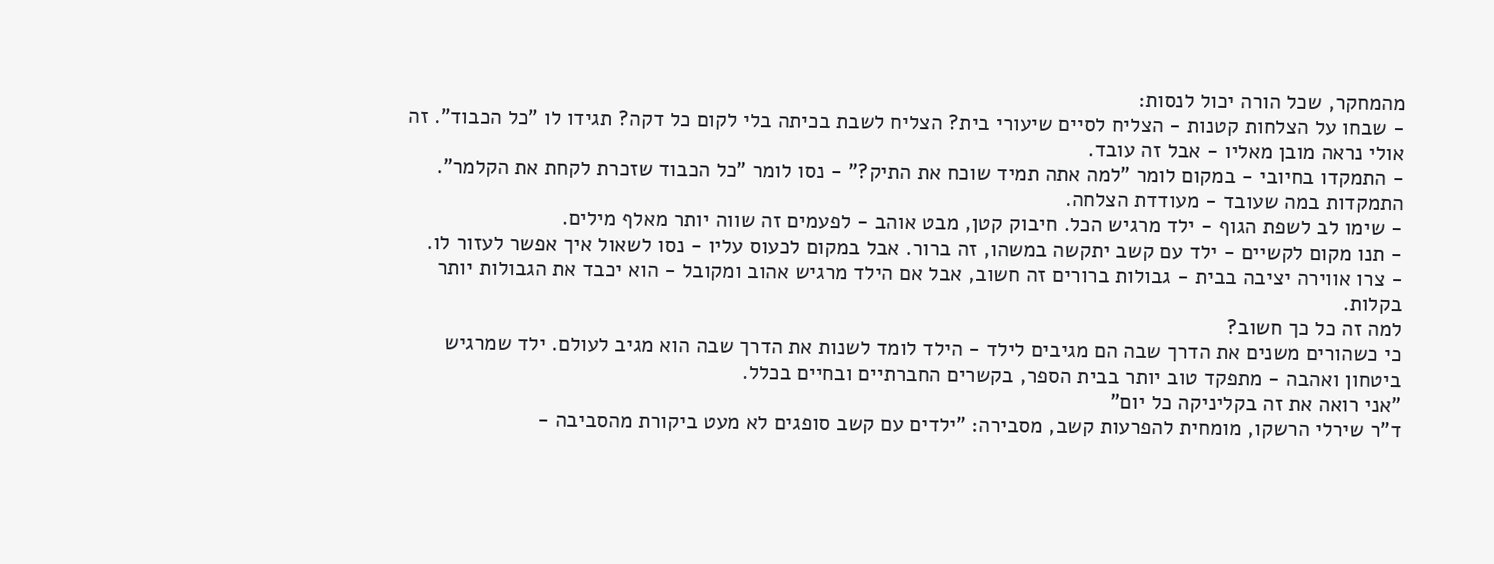מהמחקר, שכל הורה יכול לנסות:
- שבחו על הצלחות קטנות - הצליח לסיים שיעורי בית? הצליח לשבת בכיתה בלי לקום כל דקה? תגידו לו "כל הכבוד". זה אולי נראה מובן מאליו - אבל זה עובד.
- התמקדו בחיובי - במקום לומר "למה אתה תמיד שוכח את התיק?" - נסו לומר "כל הכבוד שזכרת לקחת את הקלמר". התמקדות במה שעובד - מעודדת הצלחה.
- שימו לב לשפת הגוף - ילד מרגיש הכל. חיבוק קטן, מבט אוהב - לפעמים זה שווה יותר מאלף מילים.
- תנו מקום לקשיים - ילד עם קשב יתקשה במשהו, זה ברור. אבל במקום לכעוס עליו - נסו לשאול איך אפשר לעזור לו.
- צרו אווירה יציבה בבית - גבולות ברורים זה חשוב, אבל אם הילד מרגיש אהוב ומקובל - הוא יכבד את הגבולות יותר בקלות.
למה זה כל כך חשוב?
כי כשהורים משנים את הדרך שבה הם מגיבים לילד - הילד לומד לשנות את הדרך שבה הוא מגיב לעולם. ילד שמרגיש ביטחון ואהבה - מתפקד טוב יותר בבית הספר, בקשרים החברתיים ובחיים בכלל.
"אני רואה את זה בקליניקה כל יום"
ד"ר שירלי הרשקו, מומחית להפרעות קשב, מסבירה: "ילדים עם קשב סופגים לא מעט ביקורת מהסביבה -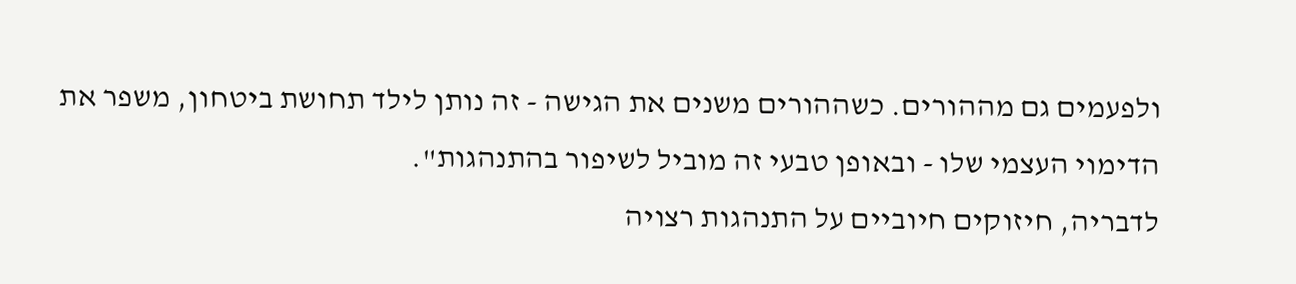ולפעמים גם מההורים. כשההורים משנים את הגישה - זה נותן לילד תחושת ביטחון, משפר את הדימוי העצמי שלו - ובאופן טבעי זה מוביל לשיפור בהתנהגות".
לדבריה, חיזוקים חיוביים על התנהגות רצויה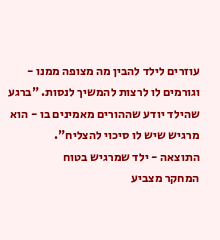עוזרים לילד להבין מה מצופה ממנו - וגורמים לו לרצות להמשיך לנסות. "ברגע שהילד יודע שההורים מאמינים בו - הוא מרגיש שיש לו סיכוי להצליח".
התוצאה - ילד שמרגיש בטוח
המחקר מצביע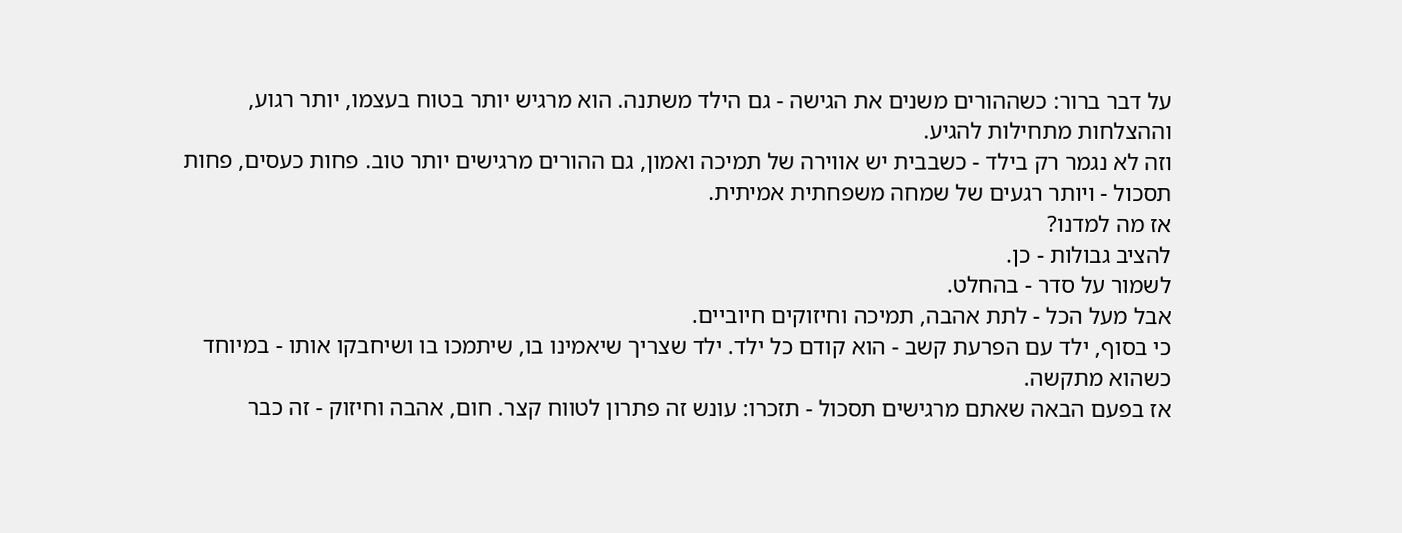על דבר ברור: כשההורים משנים את הגישה - גם הילד משתנה. הוא מרגיש יותר בטוח בעצמו, יותר רגוע, וההצלחות מתחילות להגיע.
וזה לא נגמר רק בילד - כשבבית יש אווירה של תמיכה ואמון, גם ההורים מרגישים יותר טוב. פחות כעסים, פחות תסכול - ויותר רגעים של שמחה משפחתית אמיתית.
אז מה למדנו?
להציב גבולות - כן.
לשמור על סדר - בהחלט.
אבל מעל הכל - לתת אהבה, תמיכה וחיזוקים חיוביים.
כי בסוף, ילד עם הפרעת קשב - הוא קודם כל ילד. ילד שצריך שיאמינו בו, שיתמכו בו ושיחבקו אותו - במיוחד כשהוא מתקשה.
אז בפעם הבאה שאתם מרגישים תסכול - תזכרו: עונש זה פתרון לטווח קצר. חום, אהבה וחיזוק - זה כבר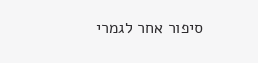סיפור אחר לגמרי